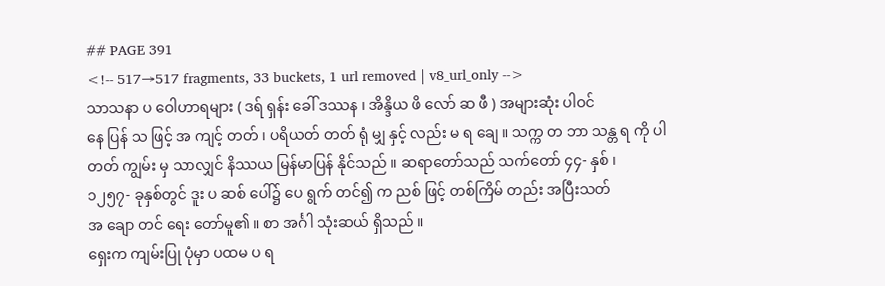## PAGE 391
<!-- 517→517 fragments, 33 buckets, 1 url removed | v8_url_only -->
သာသနာ ပ ဝေါဟာရများ ( ဒရ် ရှန်း ခေါ် ဒဿန ၊ အိန္ဒိယ ဖိ လော် ဆ ဖီ ) အများဆုံး ပါဝင်
နေ ပြန် သ ဖြင့် အ ကျင့် တတ် ၊ ပရိယတ် တတ် ရုံ မျှ နှင့် လည်း မ ရ ချေ ။ သက္က တ ဘာ သန္တ ရ ကို ပါ
တတ် ကျွမ်း မှ သာလျှင် နိဿယ မြန်မာပြန် နိုင်သည် ။ ဆရာတော်သည် သက်တော် ၄၄- နှစ် ၊
၁၂၅၇- ခုနှစ်တွင် ဒူး ပ ဆစ် ပေါ်၌ ပေ ရွက် တင်၍ က ညစ် ဖြင့် တစ်ကြိမ် တည်း အပြီးသတ်
အ ချော တင် ရေး တော်မူ၏ ။ စာ အင်္ဂါ သုံးဆယ် ရှိသည် ။
ရှေးက ကျမ်းပြု ပုံမှာ ပထမ ပ ရ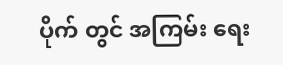ပိုက် တွင် အကြမ်း ရေး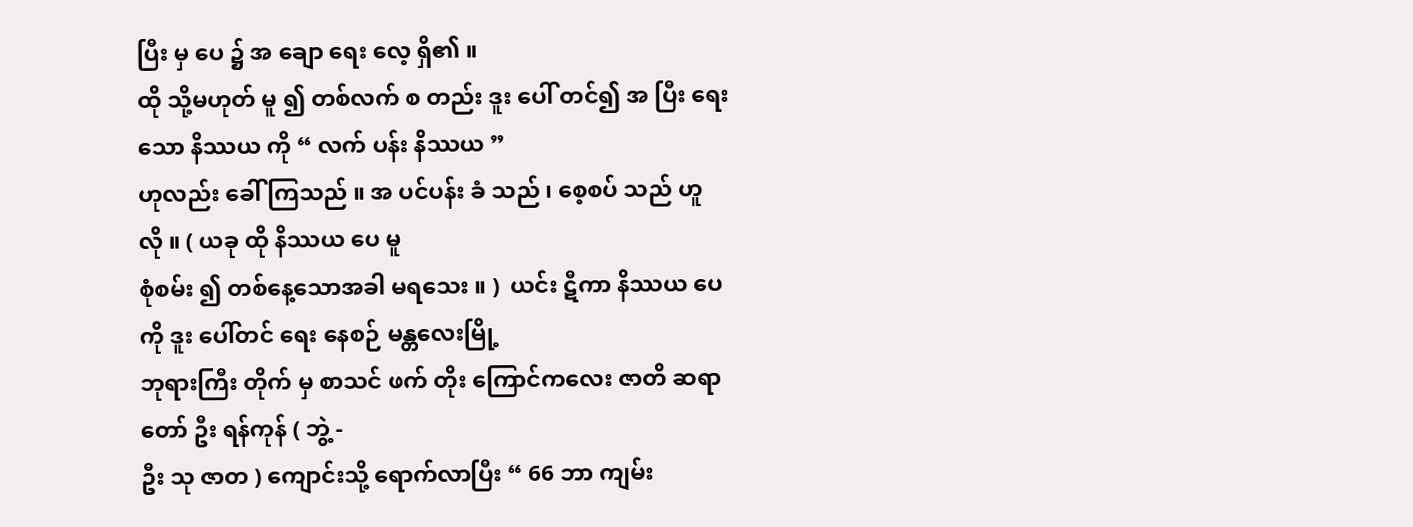ပြီး မှ ပေ ၌ အ ချော ရေး လေ့ ရှိ၏ ။
ထို သို့မဟုတ် မူ ၍ တစ်လက် စ တည်း ဒူး ပေါ် တင်၍ အ ပြီး ရေးသော နိဿယ ကို “ လက် ပန်း နိဿယ ”
ဟုလည်း ခေါ် ကြသည် ။ အ ပင်ပန်း ခံ သည် ၊ စေ့စပ် သည် ဟူ လို ။ ( ယခု ထို နိဿယ ပေ မူ
စုံစမ်း ၍ တစ်နေ့သောအခါ မရသေး ။ )  ယင်း ဋီကာ နိဿယ ပေ ကို ဒူး ပေါ်တင် ရေး နေစဉ် မန္တလေးမြို့
ဘုရားကြီး တိုက် မှ စာသင် ဖက် တိုး ကြောင်ကလေး ဇာတိ ဆရာတော် ဦး ရန်ကုန် ( ဘွဲ့ -
ဦး သု ဇာတ ) ကျောင်းသို့ ရောက်လာပြီး “ 66 ဘာ ကျမ်း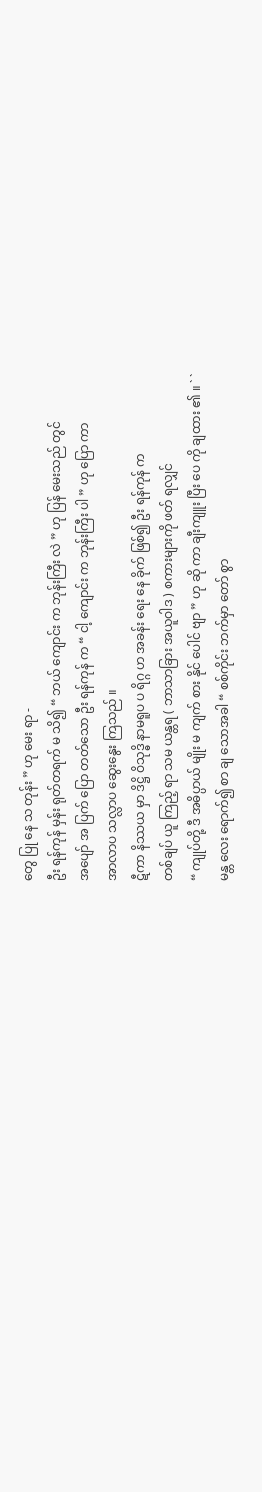တွေ ပြု နေ သ တုန်း ” ဟု မေး ရာ -
ဦး ရန်ကုန် မှန်း ရုတ်တရက် မ သိ၍ “ ဘယ် ကျောင်း က ဘုန်းကြီး လဲ ” ဟု ပြန် မေးသည် တွင်
အပျော် အ ပြက် ပြော တတ်သော ဦး ရန်ကုန် က “ ငါ့ ကျောင်း က ဘုန်းကြီး ပါ ” ဟု ပြော ကာ
အာလာပ သလ္လာပ ဆွေးနွေး ကြသည် ။
ဋီကာ နိဿယ မှာ ဒိဋ္ဌိ ဝိသုဒ္ဓိ နာမရူပ ပ ရိဂ္ဂ ဟ အခန်း ရေး နေ ခိုက် ဖြစ်၍ ဦး ရန်ကုန် က
တစ်ချပ် ယူ ကြည့် ရာ သမ ယန္တရ ( ဘာသာခြား အယူဝါဒ ) စကားများကို ဖတ် ရလျှင်
“ ကျုပ်တို့ ဒီ အဓိပ္ပာယ် မျိုး မ ကျက် စား နိုင် ပေါင် ဗျာ ” ဟု ဆို ကာ ချီးကျူး ပြီး ပေ ကို ချထား ၏ ။ ` `
မန္တ လေး ရောက်၍ စာ ချ သောအခါ “ စစ်ကိုင်း ဘက်မှာ တော် စွာ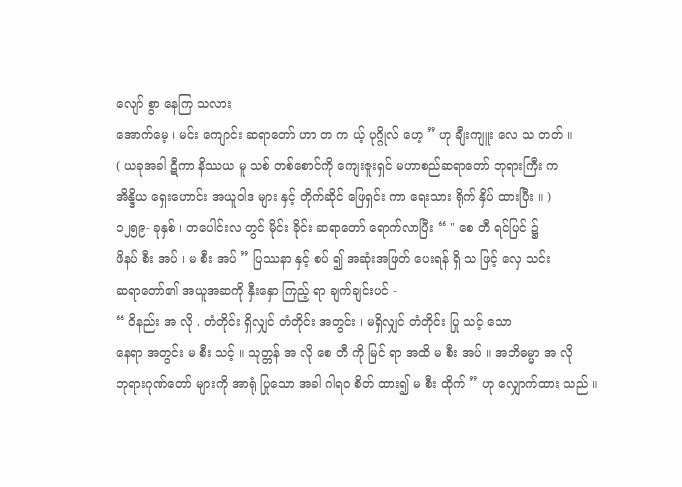လျော် စွာ နေကြ သလား
အောက်မေ့ ၊ မင်း ကျောင်း ဆရာတော် ဟာ တ က ယ့် ပုဂ္ဂိုလ် ဟေ့ ” ဟု ချီးကျူး လေ သ တတ် ။
( ယခုအခါ ဋီကာ နိဿယ မူ သစ် တစ်စောင်ကို ကျေးဇူးရှင် မဟာစည်ဆရာတော် ဘုရားကြီး က
အိန္ဒိယ ရှေးဟောင်း အယူဝါဒ များ နှင့် တိုက်ဆိုင် ဖြေရှင်း ကာ ရေးသား ရိုက် နှိပ် ထားပြီး ။ )
၁၂၅၉- ခုနှစ် ၊ တပေါင်းလ တွင် မိုင်း ခိုင်း ဆရာတော် ရောက်လာပြီး “ " စေ တီ ရင်ပြင် ၌
ဖိနပ် စီး အပ် ၊ မ စီး အပ် ” ပြဿနာ နှင့် စပ် ၍ အဆုံးအဖြတ် ပေးရန် ရှိ သ ဖြင့် လှေ သင်း
ဆရာတော်၏ အယူအဆကို နှီးနှော ကြည့် ရာ ချက်ချင်းပင် -
“ ဝိနည်း အ လို . တံတိုင်း ရှိလျှင် တံတိုင်း အတွင်း ၊ မရှိလျှင် တံတိုင်း ပြု သင့် သော
နေရာ အတွင်း မ စီး သင့် ။ သုတ္တန် အ လို စေ တီ ကို မြင် ရာ အထိ မ စီး အပ် ။ အဘိဓမ္မာ အ လို
ဘုရားဂုဏ်တော် များကို အာရုံ ပြုသော အခါ ဂါရဝ စိတ် ထား၍ မ စီး ထိုက် ” ဟု လျှောက်ထား သည် ။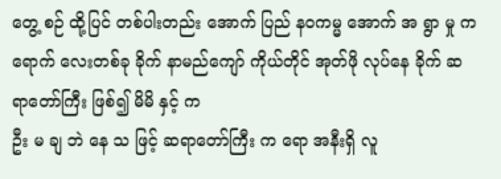တွေ့ စဉ် ထို့ပြင် တစ်ပါးတည်း အောက် ပြည် နဝကမ္မ အောက် အ ရွာ မှု က ရောက် လေးတစ်ခု ခိုက် နာမည်ကျော် ကိုယ်တိုင် အုတ်ဖို လုပ်နေ ခိုက် ဆရာတော်ကြီး ဖြစ်၍ မိမိ နှင့် က
ဦး မ ချ ဘဲ နေ သ ဖြင့် ဆရာတော်ကြီး က ရော အနီးရှိ လူ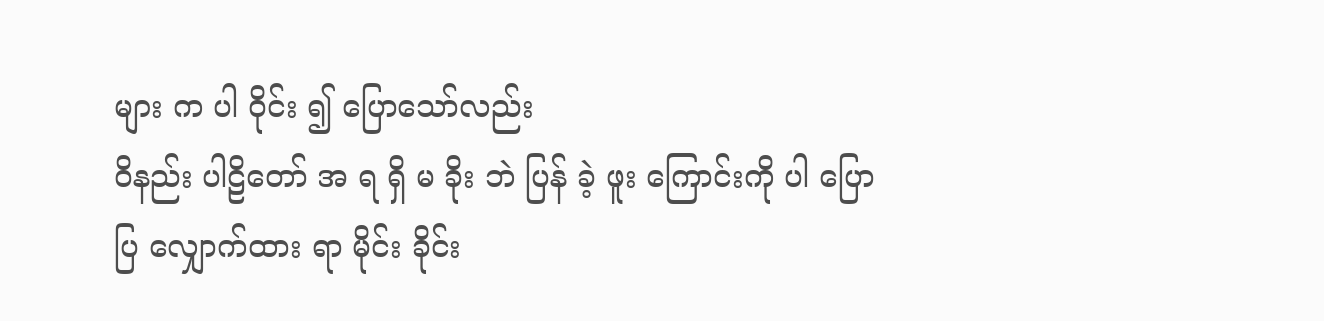များ က ပါ ဝိုင်း ၍ ပြောသော်လည်း
ဝိနည်း ပါဠိတော် အ ရ ရှိ မ ခိုး ဘဲ ပြန် ခဲ့ ဖူး ကြောင်းကို ပါ ပြောပြ လျှောက်ထား ရာ မိုင်း ခိုင်း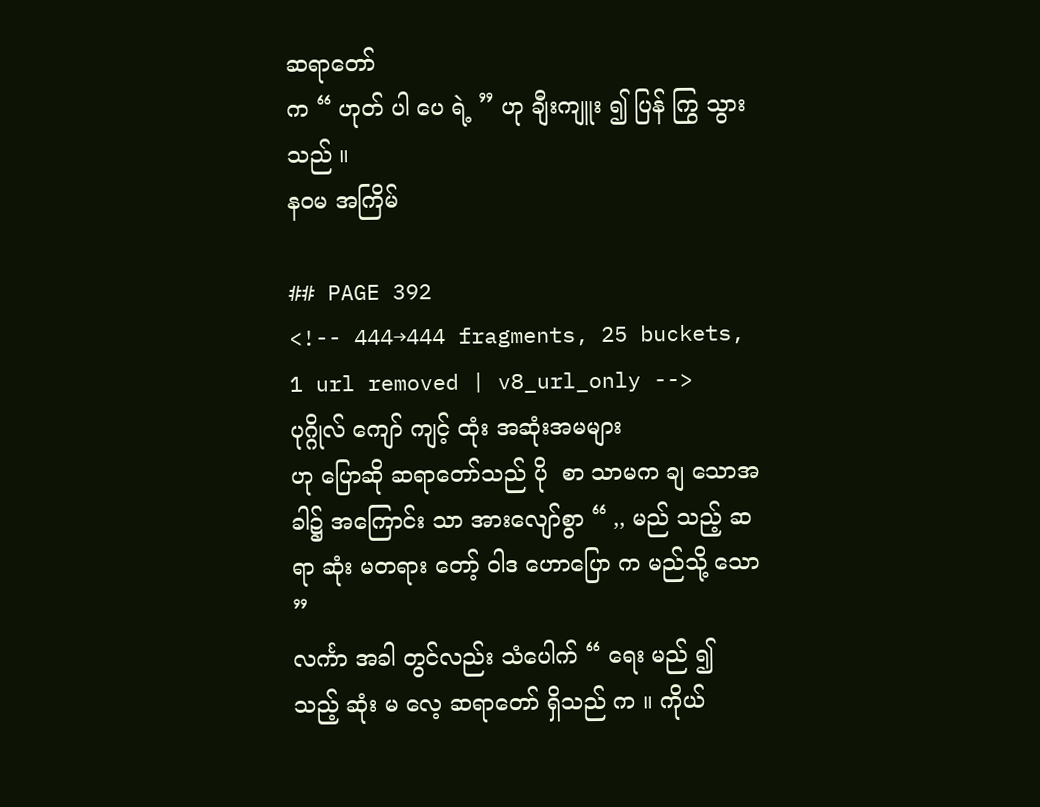ဆရာတော်
က “ ဟုတ် ပါ ပေ ရဲ့ ” ဟု ချီးကျူး ၍ ပြန် ကြွ သွားသည် ။
နဝမ အကြိမ်

## PAGE 392
<!-- 444→444 fragments, 25 buckets, 1 url removed | v8_url_only -->
ပုဂ္ဂိုလ် ကျော် ကျင့် ထုံး အဆုံးအမများ
ဟု ပြောဆို ဆရာတော်သည် ပို  စာ သာမက ချ သောအခါ၌ အကြောင်း သာ အားလျော်စွာ “ ,, မည် သည့် ဆရာ ဆုံး မတရား တော့် ဝါဒ ဟောပြော က မည်သို့ သော ”
လင်္ကာ အခါ တွင်လည်း သံပေါက် “ ရေး မည် ၍ သည့် ဆုံး မ လေ့ ဆရာတော် ရှိသည် က ။ ကိုယ်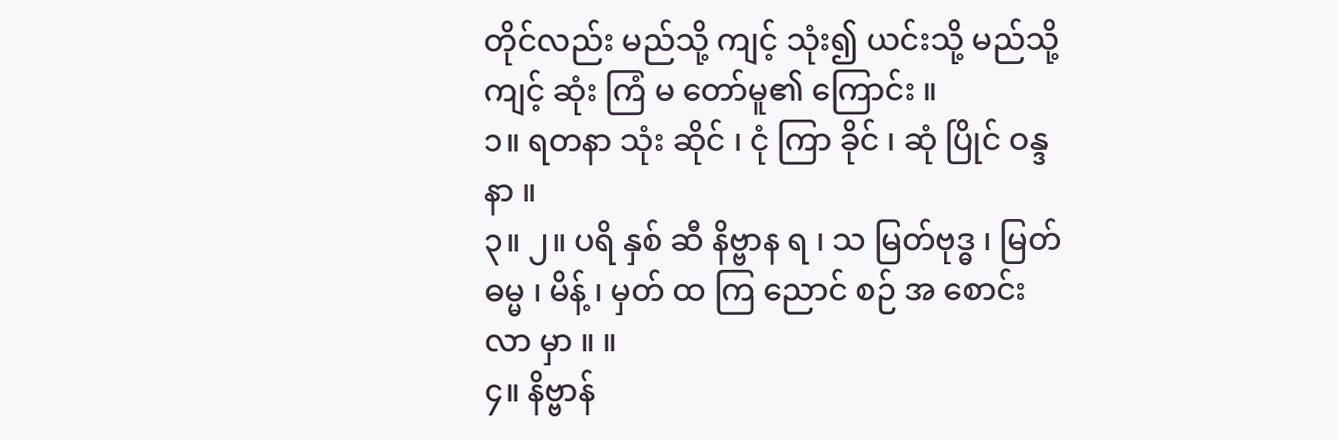တိုင်လည်း မည်သို့ ကျင့် သုံး၍ ယင်းသို့ မည်သို့ ကျင့် ဆုံး ကြံ မ တော်မူ၏ ကြောင်း ။
၁။ ရတနာ သုံး ဆိုင် ၊ ငုံ ကြာ ခိုင် ၊ ဆုံ ပြိုင် ဝန္ဒ နာ ။
၃။ ၂။ ပရိ နှစ် ဆီ နိဗ္ဗာန ရ ၊ သ မြတ်ဗုဒ္ဓ ၊ မြတ်ဓမ္မ ၊ မိန့် ၊ မှတ် ထ ကြ ညောင် စဉ် အ စောင်း လာ မှာ ။ ။
၄။ နိဗ္ဗာန်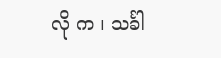လို က ၊ သင်္ခါ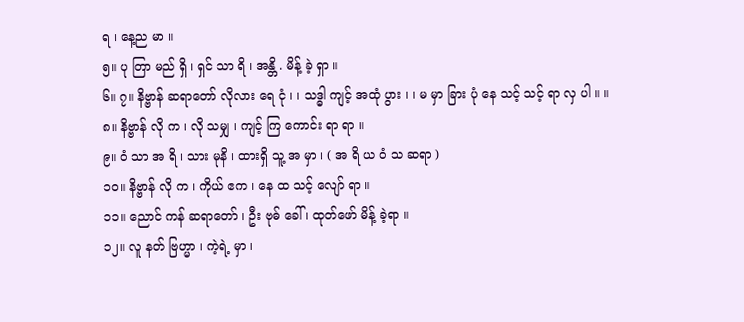ရ ၊ နေ့ည မာ ။
၅။ ပု တြာ မည် ရှိ ၊ ရှင် သာ ရိ ၊ အန္တိ . မိန့် ခဲ့ ရှာ ။
၆။ ၇။ နိဗ္ဗာန် ဆရာတော် လိုလား ရေ ငုံ ၊ ၊ သဒ္ဓါ ကျင့် အထုံ ပွား ၊ ၊ မ မှာ ခြား ပုံ နေ သင့် သင့် ရာ လှ ပါ ။ ။
၈။ နိဗ္ဗာန် လို က ၊ လို သမျှ ၊ ကျင့် ကြ ကောင်း ရာ ရာ ။
၉။ ဝံ သာ အ ရိ ၊ သား မုနိ ၊ ထားရှိ သူ့ အ မှာ ၊ ( အ ရိ ယ ဝံ သ ဆရာ )
၁၀။ နိဗ္ဗာန် လို က ၊ ကိုယ် ဧက ၊ နေ ထ သင့် လျော် ရာ ။
၁၁။ ညောင် ကန် ဆရာတော် ၊ ဦး ဗုဓ် ခေါ် ၊ ထုတ်ဖော် မိန့် ခဲ့ရာ ။
၁၂။ လူ နတ် ဗြဟ္မာ ၊ ကဲ့ရဲ့ မှာ ၊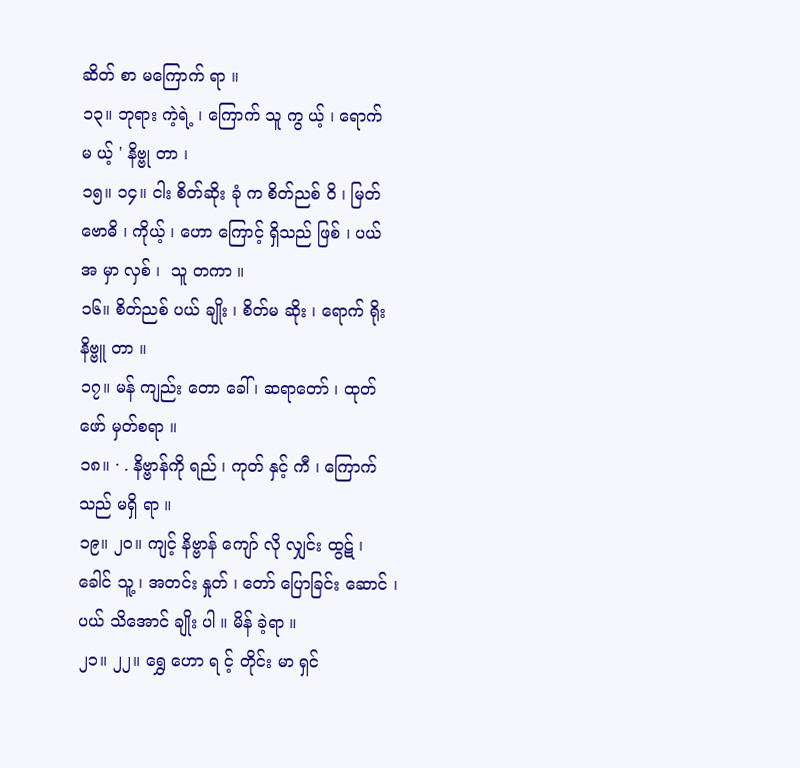ဆိတ် စာ မကြောက် ရာ ။
၁၃။ ဘုရား ကဲ့ရဲ့ ၊ ကြောက် သူ ကွ ယ့် ၊ ရောက် မ ယ့် ' နိဗ္ဗု တာ ၊
၁၅။ ၁၄။ ငါး စိတ်ဆိုး ခုံ က စိတ်ညစ် ဝိ ၊ မြတ် ဗောဓိ ၊ ကိုယ့် ၊ ဟော ကြောင့် ရှိသည် ဖြစ် ၊ ပယ် အ မှာ လှစ် ၊  သူ တကာ ။
၁၆။ စိတ်ညစ် ပယ် ချိုး ၊ စိတ်မ ဆိုး ၊ ရောက် ရိုး နိဗ္ဗူ တာ ။
၁၇။ မန် ကျည်း တော ခေါ် ၊ ဆရာတော် ၊ ထုတ်ဖော် မှတ်စရာ ။
၁၈။ · . နိဗ္ဗာန်ကို ရည် ၊ ကုတ် နှင့် ကီ ၊ ကြောက် သည် မရှိ ရာ ။
၁၉။ ၂၀။ ကျင့် နိဗ္ဗာန် ကျော် လို လျှင်း ထွဋ် ၊ ခေါင် သူ့ ၊ အတင်း နှုတ် ၊ တော် ပြောခြင်း ဆောင် ၊ ပယ် သိအောင် ချိုး ပါ ။ မိန် ခဲ့ရာ ။
၂၁။ ၂၂။ ရွှေ ဟော ရ င့် တိုင်း မာ ရှင်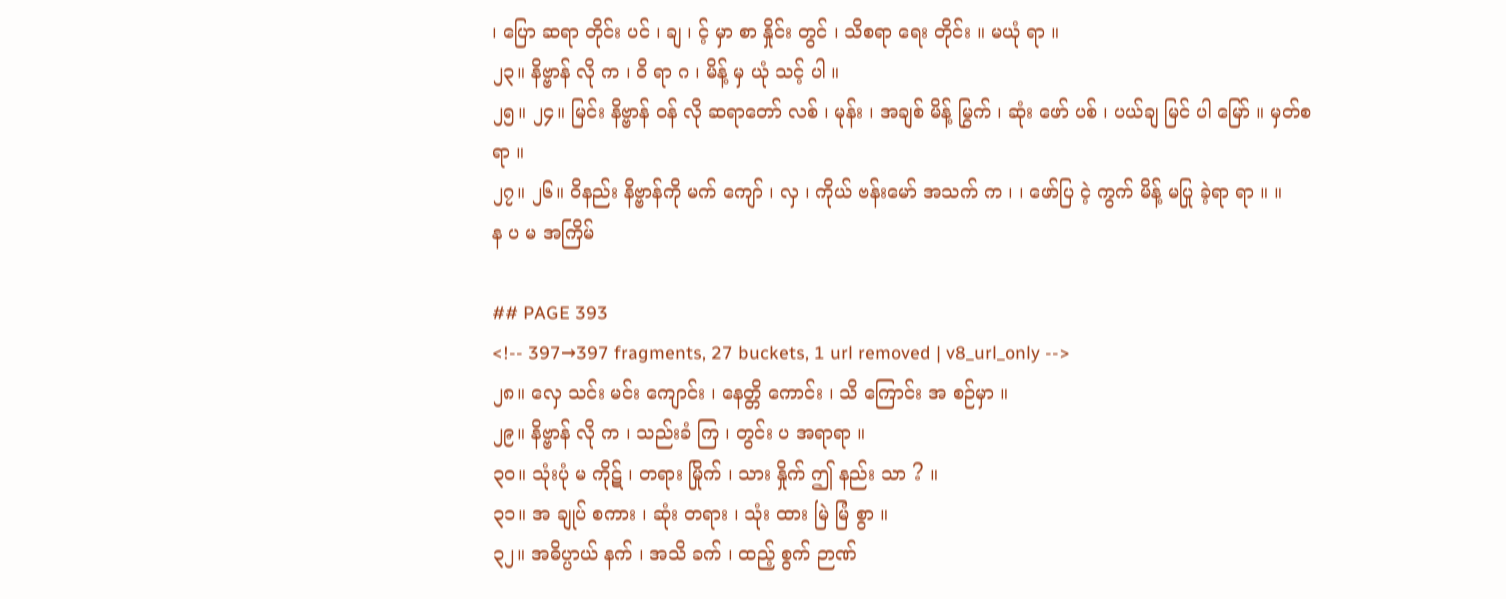၊ ပြော ဆရာ တိုင်း ပင် ၊ ချ ၊ င့် မှာ စာ နှိုင်း တွင် ၊ သိစရာ ရေး တိုင်း ။ မယုံ ရာ ။
၂၃။ နိဗ္ဗာန် လို က ၊ ဝိ ရာ ဂ ၊ မိန့် မှ ယုံ သင့် ပါ ။
၂၅။ ၂၄။ မြင်း နိဗ္ဗာန် ဝန် လို ဆရာတော် လစ် ၊ မုန်း ၊ အချစ် မိန့် မြွက် ၊ ဆုံး ဖော် ပစ် ၊ ပယ်ချ မြင် ပါ မြော် ။ မှတ်စရာ ။
၂၇။ ၂၆။ ဝိနည်း နိဗ္ဗာန်ကို မက် ကျော် ၊ လှ ၊ ကိုယ် ဗန်းမော် အသက် က ၊ ၊ ဖော်ပြ ငဲ့ ကွက် မိန့် မပြု ခဲ့ရာ ရာ ။ ။
န ပ မ အကြိမ်

## PAGE 393
<!-- 397→397 fragments, 27 buckets, 1 url removed | v8_url_only -->
၂၈။ လှေ သင်း မင်း ကျောင်း ၊ နေတ္တိ ကောင်း ၊ သိ ကြောင်း အ စဉ်မှာ ။
၂၉။ နိဗ္ဗာန် လို က ၊ သည်းခံ ကြ ၊ တွင်း ပ အရာရာ ။
၃၀။ သုံးပုံ မ ကိုဋ် ၊ တရား မြိုက် ၊ သား နှိုက် ဤ နည်း သာ ? ။
၃၁။ အ ချုပ် စကား ၊ ဆုံး တရား ၊ သုံး ထား မြဲ မြံ စွာ ။
၃၂။ အဓိပ္ပာယ် နက် ၊ အသိ ခက် ၊ ထည့် စွက် ဉာဏ်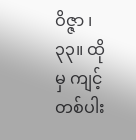ဝိဇ္ဇာ ၊
၃၃။ ထိုမှ ကျင့် တစ်ပါး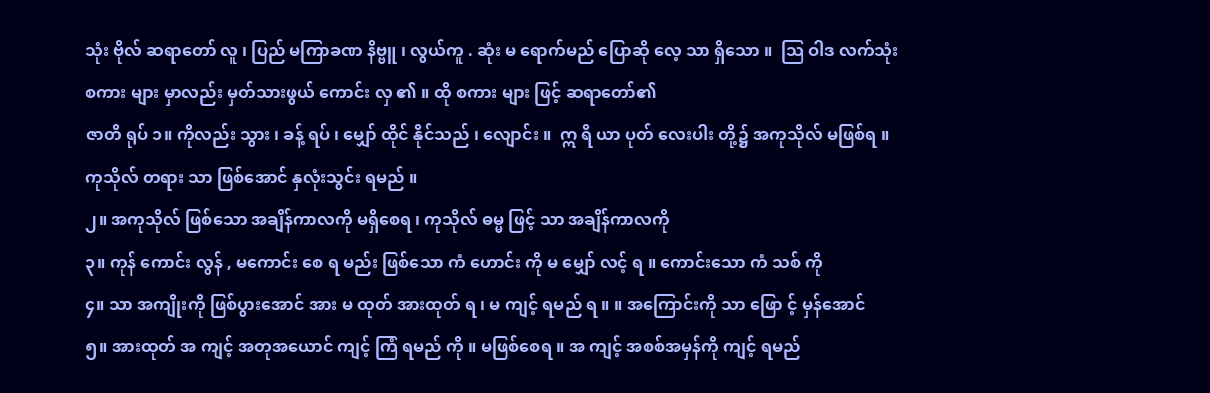သုံး ဗိုလ် ဆရာတော် လူ ၊ ပြည် မကြာခဏ နိဗ္ဗူ ၊ လွယ်ကူ . ဆုံး မ ရောက်မည် ပြောဆို လေ့ သာ ရှိသော ။  သြ ဝါဒ လက်သုံး
စကား များ မှာလည်း မှတ်သားဖွယ် ကောင်း လှ ၏ ။ ထို စကား များ ဖြင့် ဆရာတော်၏
ဇာတိ ရုပ် ၁။ ကိုလည်း သွား ၊ ခန့် ရပ် ၊ မျှော် ထိုင် နိုင်သည် ၊ လျောင်း ။  ဣ ရိ ယာ ပုတ် လေးပါး တို့၌ အကုသိုလ် မဖြစ်ရ ။
ကုသိုလ် တရား သာ ဖြစ်အောင် နှလုံးသွင်း ရမည် ။
၂။ အကုသိုလ် ဖြစ်သော အချိန်ကာလကို မရှိစေရ ၊ ကုသိုလ် ဓမ္မ ဖြင့် သာ အချိန်ကာလကို
၃။ ကုန် ကောင်း လွန် , မကောင်း စေ ရ မည်း ဖြစ်သော ကံ ဟောင်း ကို မ မျှော် လင့် ရ ။ ကောင်းသော ကံ သစ် ကို
၄။ သာ အကျိုးကို ဖြစ်ပွားအောင် အား မ ထုတ် အားထုတ် ရ ၊ မ ကျင့် ရမည် ရ ။ ။ အကြောင်းကို သာ ဖြော င့် မှန်အောင်
၅။ အားထုတ် အ ကျင့် အတုအယောင် ကျင့် ကြံ ရမည် ကို ။ မဖြစ်စေရ ။ အ ကျင့် အစစ်အမှန်ကို ကျင့် ရမည်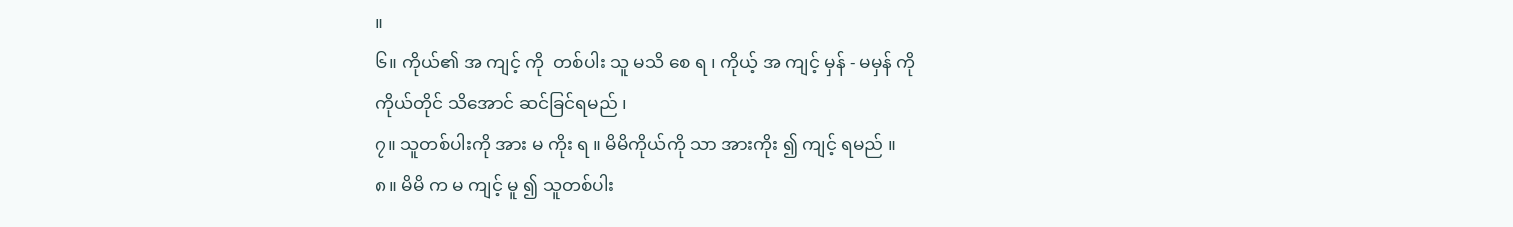။
၆။ ကိုယ်၏ အ ကျင့် ကို  တစ်ပါး သူ မသိ စေ ရ ၊ ကိုယ့် အ ကျင့် မှန် - မမှန် ကို
ကိုယ်တိုင် သိအောင် ဆင်ခြင်ရမည် ၊
၇။ သူတစ်ပါးကို အား မ ကိုး ရ ။ မိမိကိုယ်ကို သာ အားကိုး ၍ ကျင့် ရမည် ။
၈။ မိမိ က မ ကျင့် မူ ၍ သူတစ်ပါး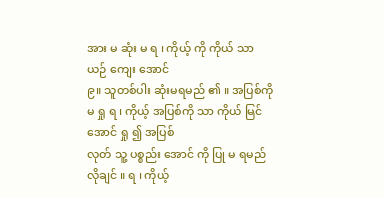အား မ ဆုံး မ ရ ၊ ကိုယ့် ကို ကိုယ် သာ ယဉ် ကျေး အောင်
၉။ သူတစ်ပါး ဆုံးမရမည် ၏ ။ အပြစ်ကို မ ရှု ရ ၊ ကိုယ့် အပြစ်ကို သာ ကိုယ် မြင်အောင် ရှု ၍ အပြစ်
လုတ် သူ့ ပစ္စည်း အောင် ကို ပြု မ ရမည် လိုချင် ။ ရ ၊ ကိုယ့်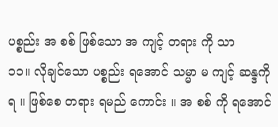ပစ္စည်း အ စစ် ဖြစ်သော အ ကျင့် တရား ကို သာ
၁၁။ လိုချင်သော ပစ္စည်း ရအောင် သမ္မာ မ ကျင့် ဆန္ဒကို ရ ။ ဖြစ်စေ တရား ရမည် ကောင်း ။ အ စစ် ကို ရအောင်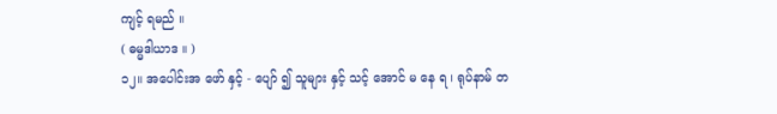ကျင့် ရမည် ။
( ဓမ္မဒါယာဒ ။ )
၁၂။ အပေါင်းအ ဖော် နှင့် - ပျော် ၍ သူများ နှင့် သင့် အောင် မ နေ ရ ၊ ရုပ်နာမ် တ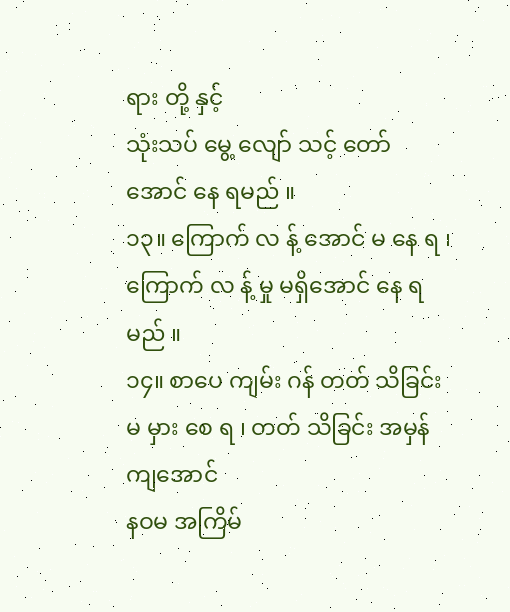ရား တို့ နှင့်
သုံးသပ် မွေ့ လျော် သင့် တော် အောင် နေ ရမည် ။
၁၃။ ကြောက် လ န့် အောင် မ နေ ရ ၊ ကြောက် လ န့် မှု မရှိအောင် နေ ရမည် ။
၁၄။ စာပေ ကျမ်း ဂန် တတ် သိခြင်း မ မှား စေ ရ ၊ တတ် သိခြင်း အမှန် ကျအောင်
နဝမ အကြိမ်